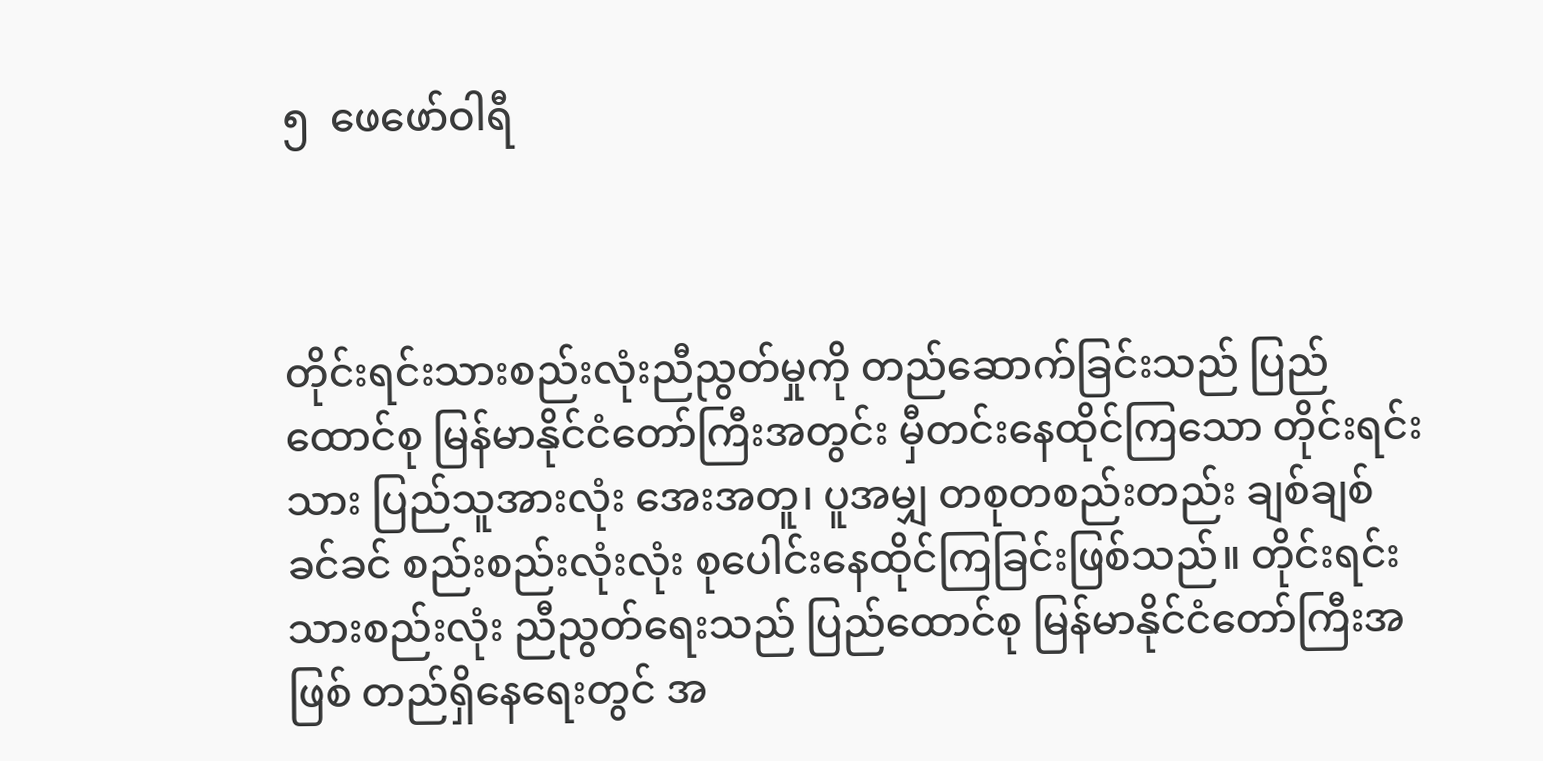၅  ဖေဖော်ဝါရီ



တိုင်းရင်းသားစည်းလုံးညီညွတ်မှုကို တည်ဆောက်ခြင်းသည် ပြည်ထောင်စု မြန်မာနိုင်ငံတော်ကြီးအတွင်း မှီတင်းနေထိုင်ကြသော တိုင်းရင်းသား ပြည်သူအားလုံး အေးအတူ၊ ပူအမျှ တစုတစည်းတည်း ချစ်ချစ်ခင်ခင် စည်းစည်းလုံးလုံး စုပေါင်းနေထိုင်ကြခြင်းဖြစ်သည်။ တိုင်းရင်းသားစည်းလုံး ညီညွတ်ရေးသည် ပြည်ထောင်စု မြန်မာနိုင်ငံတော်ကြီးအဖြစ် တည်ရှိနေရေးတွင် အ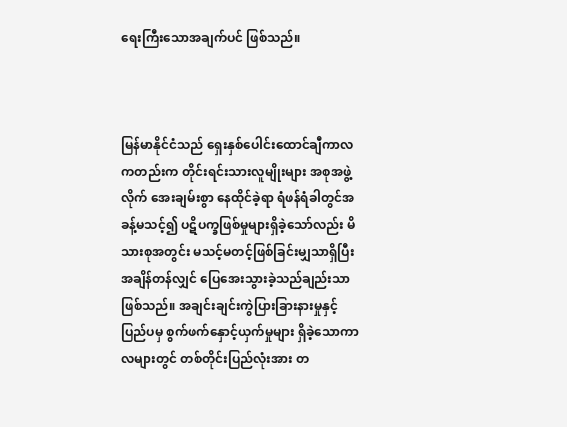ရေးကြီးသောအချက်ပင် ဖြစ်သည်။



မြန်မာနိုင်ငံသည် ရှေးနှစ်ပေါင်းထောင်ချီကာလကတည်းက တိုင်းရင်းသားလူမျိုးများ အစုအဖွဲ့လိုက် အေးချမ်းစွာ နေထိုင်ခဲ့ရာ ရံဖန်ရံခါတွင်အခန့်မသင့်၍ ပဋိပက္ခဖြစ်မှုများရှိခဲ့သော်လည်း မိသားစုအတွင်း မသင့်မတင့်ဖြစ်ခြင်းမျှသာရှိပြီး အချိန်တန်လျှင် ပြေအေးသွားခဲ့သည်ချည်းသာ ဖြစ်သည်။ အချင်းချင်းကွဲပြားခြားနားမှုနှင့် ပြည်ပမှ စွက်ဖက်နှောင့်ယှက်မှုများ ရှိခဲ့သောကာလများတွင် တစ်တိုင်းပြည်လုံးအား တ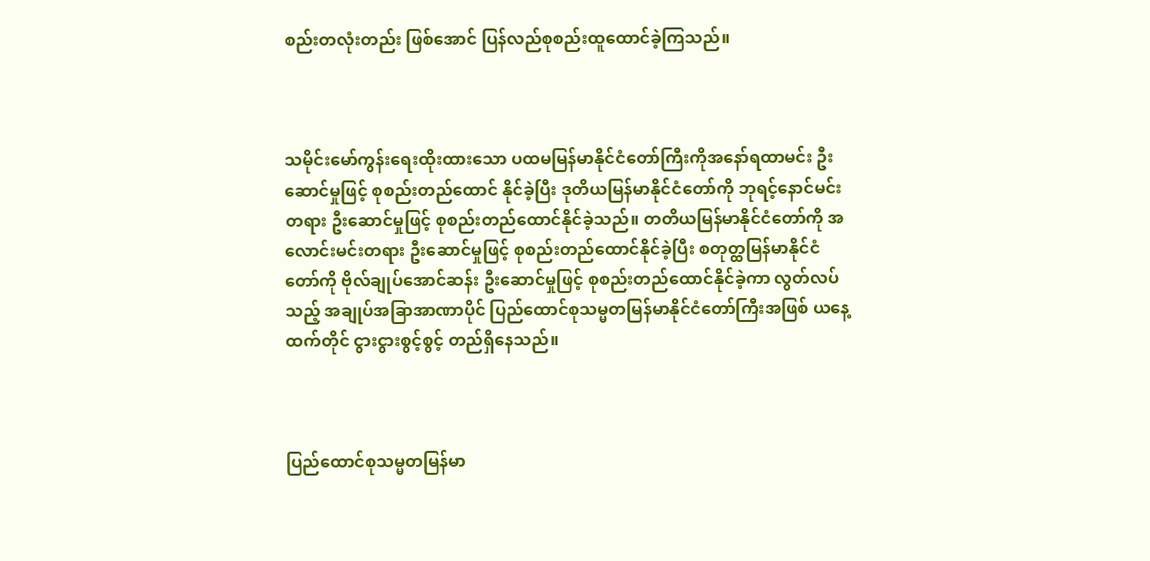စည်းတလုံးတည်း ဖြစ်အောင် ပြန်လည်စုစည်းထူထောင်ခဲ့ကြသည်။



သမိုင်းမော်ကွန်းရေးထိုးထားသော ပထမမြန်မာနိုင်ငံတော်ကြီးကိုအနော်ရထာမင်း ဦးဆောင်မှုဖြင့် စုစည်းတည်ထောင် နိုင်ခဲ့ပြီး ဒုတိယမြန်မာနိုင်ငံတော်ကို ဘုရင့်နောင်မင်းတရား ဦးဆောင်မှုဖြင့် စုစည်းတည်ထောင်နိုင်ခဲ့သည်။ တတိယမြန်မာနိုင်ငံတော်ကို အလောင်းမင်းတရား ဦးဆောင်မှုဖြင့် စုစည်းတည်ထောင်နိုင်ခဲ့ပြီး စတုတ္ထမြန်မာနိုင်ငံတော်ကို ဗိုလ်ချုပ်အောင်ဆန်း ဦးဆောင်မှုဖြင့် စုစည်းတည်ထောင်နိုင်ခဲ့ကာ လွတ်လပ်သည့် အချုပ်အခြာအာဏာပိုင် ပြည်ထောင်စုသမ္မတမြန်မာနိုင်ငံတော်ကြီးအဖြစ် ယနေ့ထက်တိုင် ငွားငွားစွင့်စွင့် တည်ရှိနေသည်။



ပြည်ထောင်စုသမ္မတမြန်မာ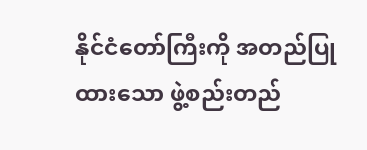နိုင်ငံတော်ကြီးကို အတည်ပြုထားသော ဖွဲ့စည်းတည်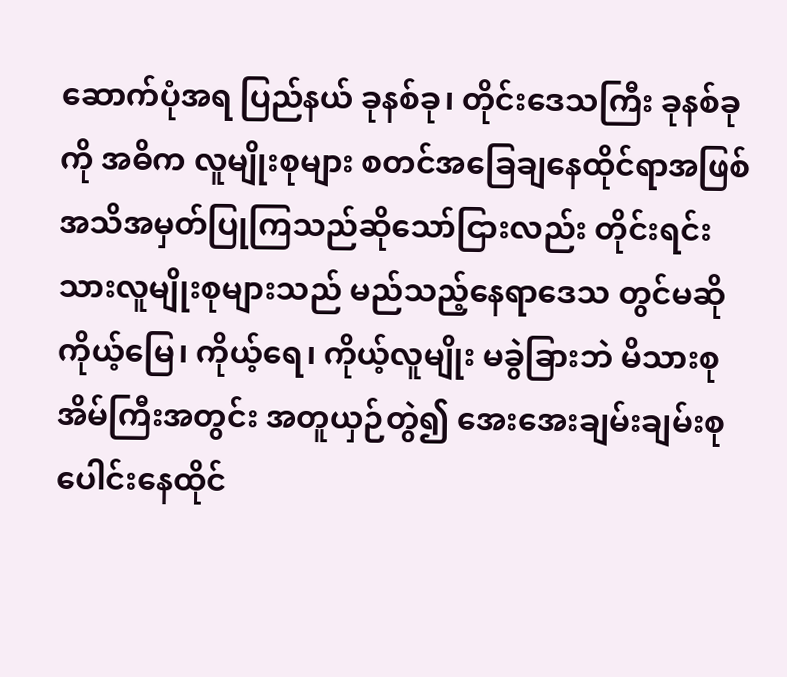ဆောက်ပုံအရ ပြည်နယ် ခုနစ်ခု၊ တိုင်းဒေသကြီး ခုနစ်ခုကို အဓိက လူမျိုးစုများ စတင်အခြေချနေထိုင်ရာအဖြစ် အသိအမှတ်ပြုကြသည်ဆိုသော်ငြားလည်း တိုင်းရင်းသားလူမျိုးစုများသည် မည်သည့်နေရာဒေသ တွင်မဆို ကိုယ့်မြေ၊ ကိုယ့်ရေ၊ ကိုယ့်လူမျိုး မခွဲခြားဘဲ မိသားစုအိမ်ကြီးအတွင်း အတူယှဉ်တွဲ၍ အေးအေးချမ်းချမ်းစုပေါင်းနေထိုင်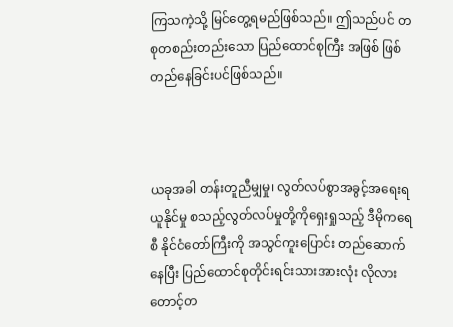ကြသကဲ့သို့ မြင်တွေ့ရမည်ဖြစ်သည်။ ဤသည်ပင် တစုတစည်းတည်းသော ပြည်ထောင်စုကြီး အဖြစ် ဖြစ်တည်နေခြင်းပင်ဖြစ်သည်။



ယခုအခါ တန်းတူညီမျှမှု၊ လွတ်လပ်စွာအခွင့်အရေးရယူနိုင်မှု စသည့်လွတ်လပ်မှုတို့ကိုရှေးရှုသည့် ဒီမိုကရေစီ နိုင်ငံတော်ကြီးကို အသွင်ကူးပြောင်း တည်ဆောက်နေပြီး ပြည်ထောင်စုတိုင်းရင်းသားအားလုံး လိုလားတောင့်တ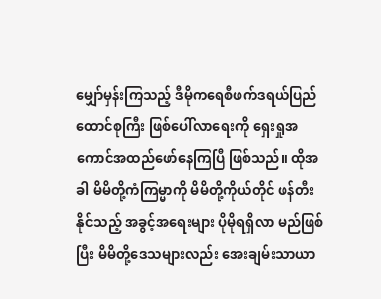မျှော်မှန်းကြသည့် ဒီမိုကရေစီဖက်ဒရယ်ပြည်ထောင်စုကြီး ဖြစ်ပေါ်လာရေးကို ရှေးရှုအကောင်အထည်ဖော်နေကြပြီ ဖြစ်သည်။ ထိုအခါ မိမိတို့ကံကြမ္မာကို မိမိတို့ကိုယ်တိုင် ဖန်တီးနိုင်သည့် အခွင့်အရေးများ ပိုမိုရရှိလာ မည်ဖြစ်ပြီး မိမိတို့ဒေသများလည်း အေးချမ်းသာယာ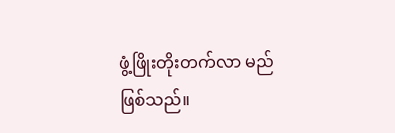ဖွံ့ဖြိုးတိုးတက်လာ မည်ဖြစ်သည်။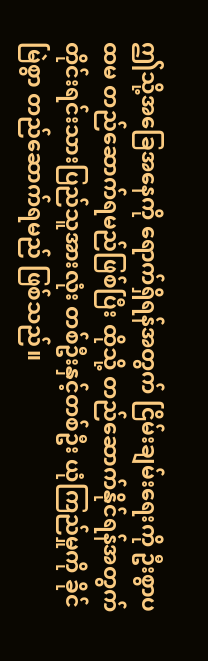ဤသို့အခြေအနေကို ရောက်ရှိရန်အတွက် ငြိမ်းချမ်းရေးကို ဦးစွာပထမ တည်ဆောက်ရမည်ဖြစ်ပြီး ထိုသို့ တည်ဆောက်နိုင်ရန်အတွက် တိုင်းရင်းသားပြည်သူအားလုံး တစ်ဦးနှင့်တစ်ဦး ယုံကြည်မှုကို ခိုင်မြဲစွာ တည်ဆောက်ရမည် ဖြစ်သည်။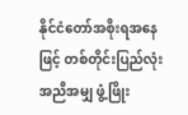နိုင်ငံတော်အစိုးရအနေဖြင့် တစ်တိုင်းပြည်လုံး အညီအမျှ ဖွံ့ဖြိုး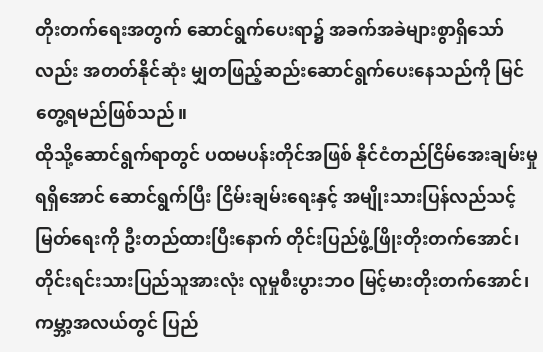တိုးတက်ရေးအတွက် ဆောင်ရွက်ပေးရာ၌ အခက်အခဲများစွာရှိသော်လည်း အတတ်နိုင်ဆုံး မျှတဖြည့်ဆည်းဆောင်ရွက်ပေးနေသည်ကို မြင်တွေ့ရမည်ဖြစ်သည်။
ထိုသို့ဆောင်ရွက်ရာတွင် ပထမပန်းတိုင်အဖြစ် နိုင်ငံတည်ငြိမ်အေးချမ်းမှုရရှိအောင် ဆောင်ရွက်ပြီး ငြိမ်းချမ်းရေးနှင့် အမျိုးသားပြန်လည်သင့်မြတ်ရေးကို ဦးတည်ထားပြီးနောက် တိုင်းပြည်ဖွံ့ဖြိုးတိုးတက်အောင်၊ တိုင်းရင်းသားပြည်သူအားလုံး လူမှုစီးပွားဘဝ မြင့်မားတိုးတက်အောင်၊ ကမ္ဘာ့အလယ်တွင် ပြည်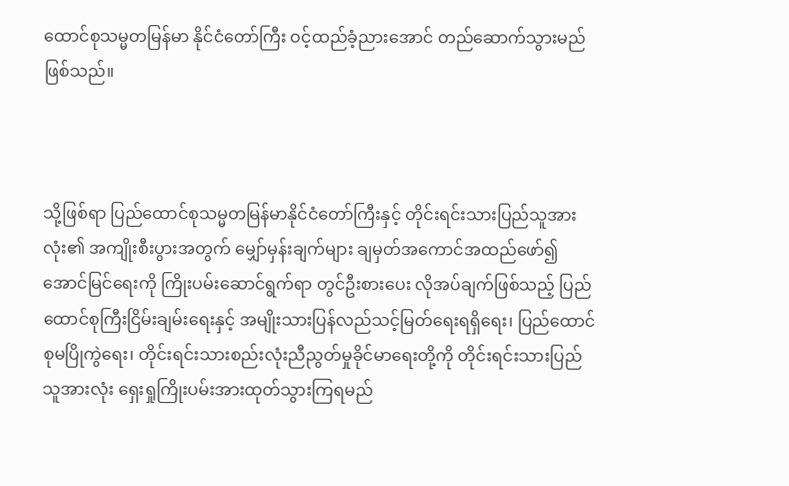ထောင်စုသမ္မတမြန်မာ နိုင်ငံတော်ကြီး ဝင့်ထည်ခံ့ညားအောင် တည်ဆောက်သွားမည်ဖြစ်သည်။



သို့ဖြစ်ရာ ပြည်ထောင်စုသမ္မတမြန်မာနိုင်ငံတော်ကြီးနှင့် တိုင်းရင်းသားပြည်သူအားလုံး၏ အကျိုးစီးပွားအတွက် မျှော်မှန်းချက်များ ချမှတ်အကောင်အထည်ဖော်၍ အောင်မြင်ရေးကို ကြိုးပမ်းဆောင်ရွက်ရာ တွင်ဦးစားပေး လိုအပ်ချက်ဖြစ်သည့် ပြည်ထောင်စုကြီးငြိမ်းချမ်းရေးနှင့် အမျိုးသားပြန်လည်သင့်မြတ်ရေးရရှိရေး၊ ပြည်ထောင်စုမပြိုကွဲရေး၊ တိုင်းရင်းသားစည်းလုံးညီညွတ်မှုခိုင်မာရေးတို့ကို တိုင်းရင်းသားပြည်သူအားလုံး ရှေးရှုကြိုးပမ်းအားထုတ်သွားကြရမည်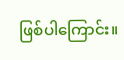ဖြစ်ပါကြောင်း။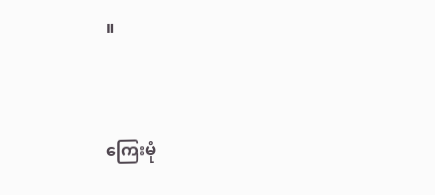။



ကြေးမုံ